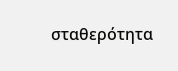σταθερότητα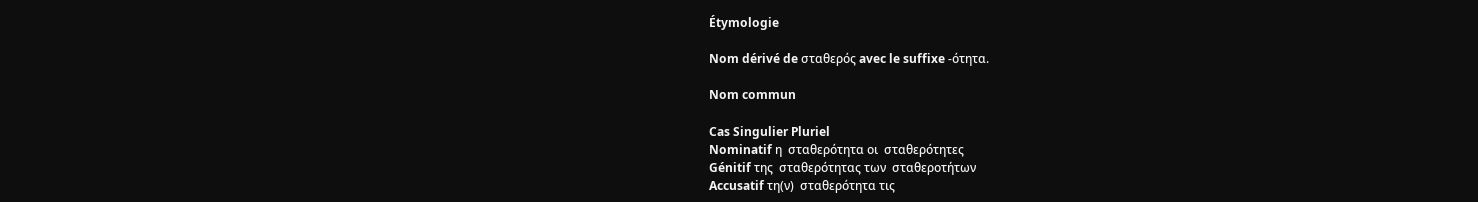Étymologie

Nom dérivé de σταθερός avec le suffixe -ότητα.

Nom commun

Cas Singulier Pluriel
Nominatif η  σταθερότητα οι  σταθερότητες
Génitif της  σταθερότητας των  σταθεροτήτων
Accusatif τη(ν)  σταθερότητα τις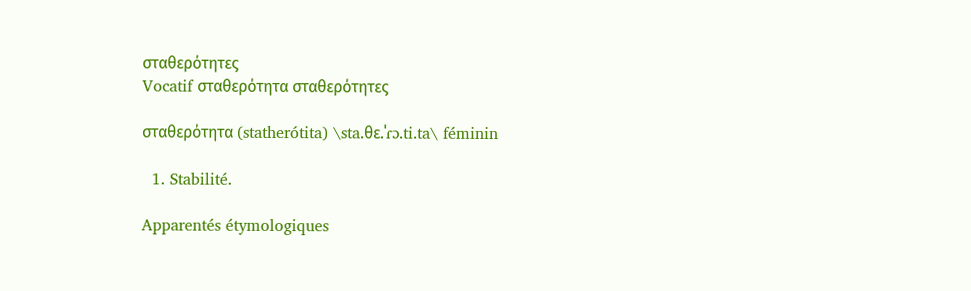σταθερότητες
Vocatif σταθερότητα σταθερότητες

σταθερότητα (statherótita) \sta.θɛ.ˈɾɔ.ti.ta\ féminin

  1. Stabilité.

Apparentés étymologiques